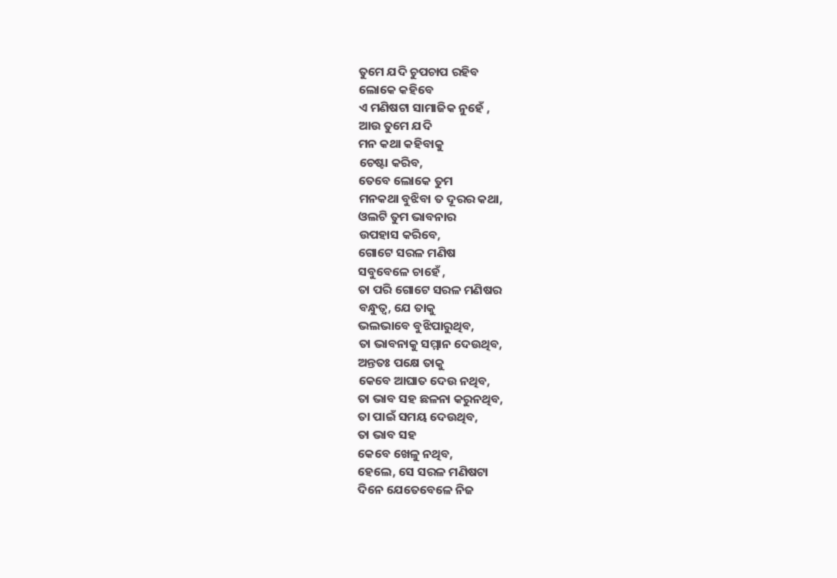ତୁମେ ଯଦି ଚୁପଚାପ ରହିବ
ଲୋକେ କହିବେ
ଏ ମଣିଷଟା ସାମାଜିକ ନୁହେଁ ,
ଆଉ ତୁମେ ଯଦି
ମନ କଥା କହିବାକୁ
ଚେଷ୍ଟା କରିବ,
ତେବେ ଲୋକେ ତୁମ
ମନକଥା ବୁଝିବା ତ ଦୂରର କଥା,
ଓଲଟି ତୁମ ଭାବନାର
ଉପହାସ କରିବେ,
ଗୋଟେ ସରଳ ମଣିଷ
ସବୁବେଳେ ଚାହେଁ ,
ତା ପରି ଗୋଟେ ସରଳ ମଣିଷର
ବନ୍ଧୁତ୍ୱ, ଯେ ତାକୁ
ଭଲଭାବେ ବୁଝିପାରୁଥିବ,
ତା ଭାବନାକୁ ସମ୍ମାନ ଦେଉଥିବ,
ଅନ୍ତତଃ ପକ୍ଷେ ତାକୁ
କେବେ ଆଘାତ ଦେଉ ନଥିବ,
ତା ଭାବ ସହ ଛଳନା କରୁନଥିବ,
ତା ପାଇଁ ସମୟ ଦେଉଥିବ,
ତା ଭାବ ସହ
କେବେ ଖେଳୁ ନଥିବ,
ହେଲେ, ସେ ସରଳ ମଣିଷଟା
ଦିନେ ଯେତେବେଳେ ନିଜ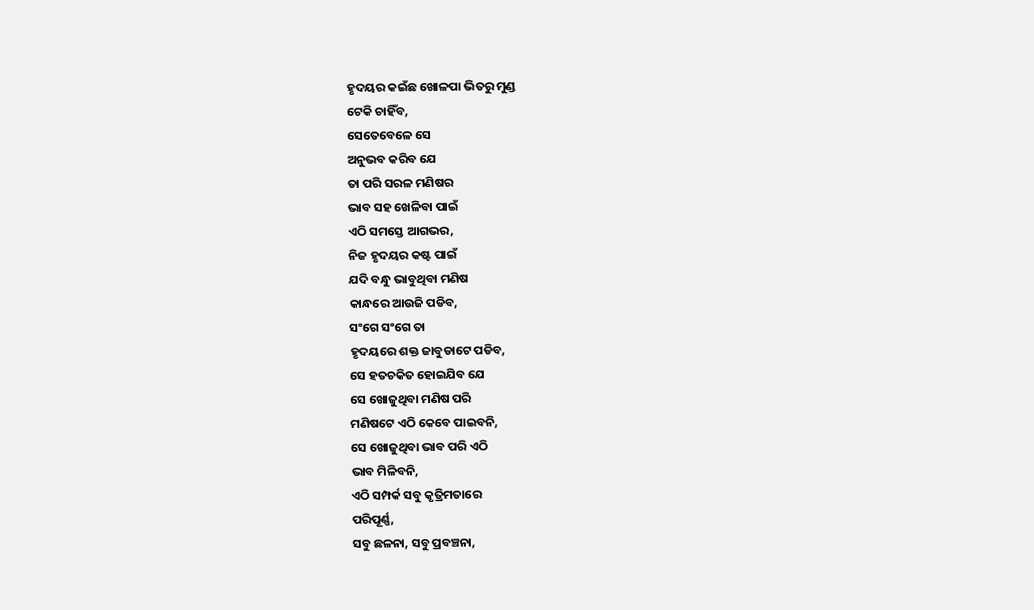ହୃଦୟର କଇଁଛ ଖୋଳପା ଭିତରୁ ମୁଣ୍ଡ
ଟେକି ଚାହିଁବ,
ସେତେବେଳେ ସେ
ଅନୁଭବ କରିବ ଯେ
ତା ପରି ସରଳ ମଣିଷର
ଭାବ ସହ ଖେଳିବା ପାଇଁ
ଏଠି ସମସ୍ତେ ଆଗଭର,
ନିଜ ହୃଦୟର କଷ୍ଟ ପାଇଁ
ଯଦି ବନ୍ଧୁ ଭାବୁଥିବା ମଣିଷ
କାନ୍ଧରେ ଆଉଜି ପଡିବ,
ସଂଗେ ସଂଗେ ତା
ହୃଦୟରେ ଶକ୍ତ ଜାବୁଡାଟେ ପଡିବ,
ସେ ହତଚକିତ ହୋଇଯିବ ଯେ
ସେ ଖୋଜୁଥିବା ମଣିଷ ପରି
ମଣିଷଟେ ଏଠି କେବେ ପାଇବନି,
ସେ ଖୋଜୁଥିବା ଭାବ ପରି ଏଠି
ଭାବ ମିଳିବନି,
ଏଠି ସମ୍ପର୍କ ସବୁ କୃତ୍ରିମତାରେ
ପରିପୂର୍ଣ୍ଣ,
ସବୁ ଛଳନା, ସବୁ ପ୍ରବଞ୍ଚନା,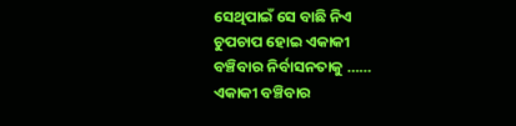ସେଥିପାଇଁ ସେ ବାଛି ନିଏ
ଚୁପଚାପ ହୋଇ ଏକାକୀ
ବଞ୍ଚିବାର ନିର୍ବାସନତାକୁ ……
ଏକାକୀ ବଞ୍ଚିବାର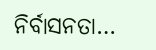ନିର୍ବାସନତା…